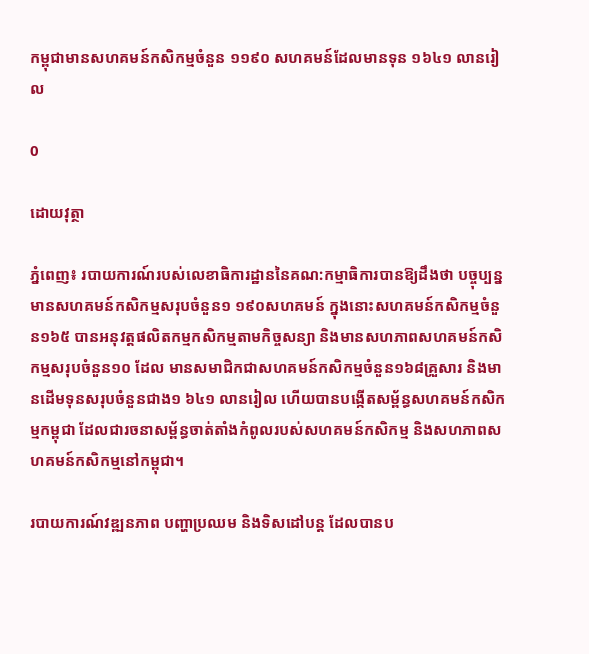កម្ពុជាមានសហគមន៍កសិកម្មចំនួន ១១៩០ សហគមន៍ដែលមានទុន ១៦៤១ លានរៀល

0

ដោយវុត្ថា

ភ្នំពេញ៖ របាយការណ៍របស់លេខាធិការដ្ឋាននៃគណ:កម្មាធិការបានឱ្យដឹងថា បច្ចុប្បន្នមានសហគមន៍កសិកម្មសរុបចំនួន១ ១៩០សហគមន៍ ក្នុងនោះសហគមន៍កសិកម្មចំនួន១៦៥ បានអនុវត្តផលិតកម្មកសិកម្មតាមកិច្ចសន្យា និងមានសហភាពសហគមន៍កសិកម្មសរុបចំនួន១០ ដែល មានសមាជិកជាសហគមន៍កសិកម្មចំនួន១៦៨គ្រួសារ និងមានដើមទុនសរុបចំនួនជាង១ ៦៤១ លានរៀល ហើយបានបង្កើតសម្ព័ន្ធសហគមន៍កសិកម្មកម្ពុជា ដែលជារចនាសម្ព័ន្ធចាត់តាំងកំពូលរបស់សហគមន៍កសិកម្ម និងសហភាពសហគមន៍កសិកម្មនៅកម្ពុជា។

របាយការណ៍វឌ្ឍនភាព បញ្ហាប្រឈម និងទិសដៅបន្ត ដែលបានប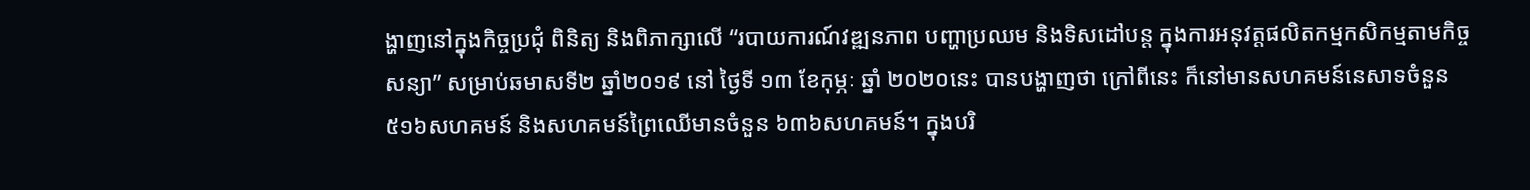ង្ហាញនៅក្នុងកិច្ចប្រជុំ ពិនិត្យ និងពិភាក្សាលើ “របាយការណ៍វឌ្ឍនភាព បញ្ហាប្រឈម និងទិសដៅបន្ត ក្នុងការអនុវត្តផលិតកម្មកសិកម្មតាមកិច្ចសន្យា” សម្រាប់ឆមាសទី២ ឆ្នាំ២០១៩ នៅ ថ្ងៃទី ១៣ ខែកុម្ភៈ ឆ្នាំ ២០២០នេះ បានបង្ហាញថា ក្រៅពីនេះ ក៏នៅមានសហគមន៍នេសាទចំនួន៥១៦សហគមន៍ និងសហគមន៍ព្រៃឈើមានចំនួន ៦៣៦សហគមន៍។ ក្នុងបរិ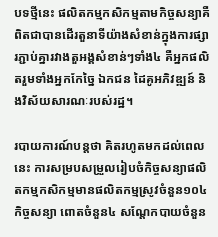បទថ្មីនេះ ផលិតកម្មកសិកម្មតាមកិច្ចសន្យាគឺពិតជាបានដើរតួនាទីយ៉ាងសំខាន់ក្នុងការផ្សារភ្ជាប់គ្នារវាងតួអង្គសំខាន់ៗទាំង៤ គឺអ្នកផលិតរួមទាំងអ្នកកែច្នៃ ឯកជន ដៃគូអភិវឌ្ឍន៍ និងវិស័យសារណៈរបស់រដ្ឋ។

របាយការណ៍បន្តថា គិតរហូតមកដល់ពេលនេះ ការសម្របសម្រួលរៀបចំកិច្ចសន្យាផលិតកម្មកសិកម្មមានផលិតកម្មស្រូវចំនួន១០៤កិច្ចសន្យា ពោតចំនួន៤ សណ្តែកបាយចំនួន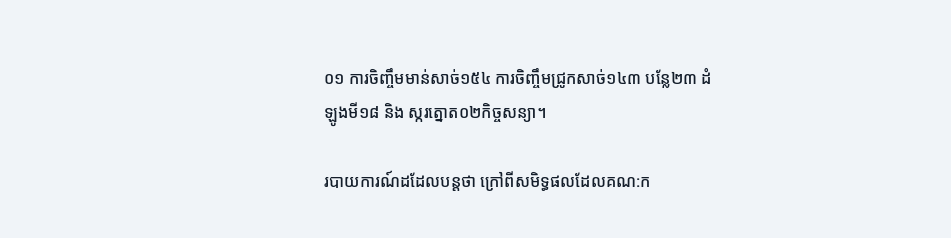០១ ការចិញ្ចឹមមាន់សាច់១៥៤ ការចិញ្ចឹមជ្រូកសាច់១៤៣ បន្លែ២៣ ដំឡូងមី១៨ និង ស្ករត្នោត០២កិច្ចសន្យា។

របាយការណ៍ដដែលបន្តថា ក្រៅពីសមិទ្ធផលដែលគណ:ក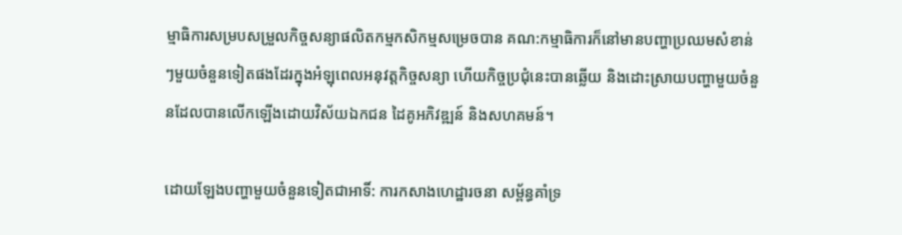ម្មាធិការសម្របសម្រួលកិច្ចសន្យាផលិតកម្មកសិកម្មសម្រេចបាន គណ:កម្មាធិការក៏នៅមានបញ្ហាប្រឈមសំខាន់ៗមួយចំនួនទៀតផងដែរក្នុងអំឡុពេលអនុវត្តកិច្ចសន្យា ហើយកិច្ចប្រជុំនេះបានឆ្លើយ និងដោះស្រាយបញ្ហាមួយចំនួនដែលបានលើកឡើងដោយវិស័យឯកជន ដៃគូអភិវឌ្ឍន៍ និងសហគមន៍។

ដោយឡែងបញ្ហាមួយចំនួនទៀតជាអាទិ៍: ការកសាងហេដ្ឋារចនា សម្ព័ន្ធគាំទ្រ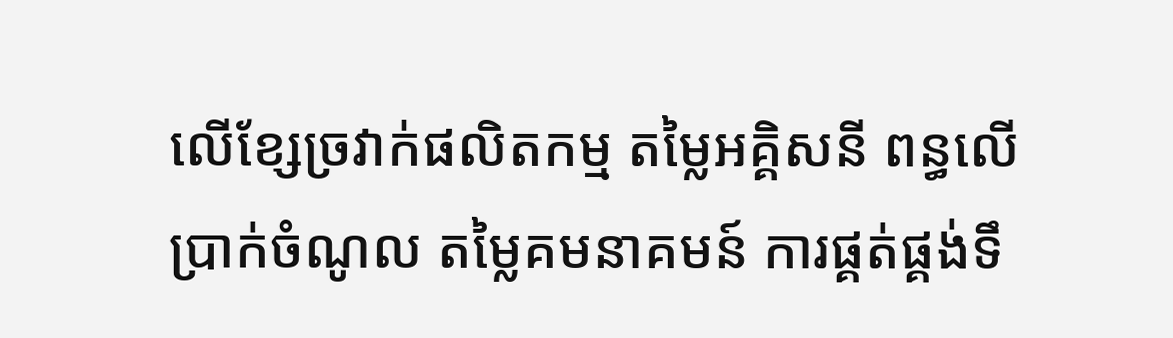លើខ្សែច្រវាក់ផលិតកម្ម តម្លៃអគ្គិសនី ពន្ធលើប្រាក់ចំណូល តម្លៃគមនាគមន៍ ការផ្គត់ផ្គង់ទឹ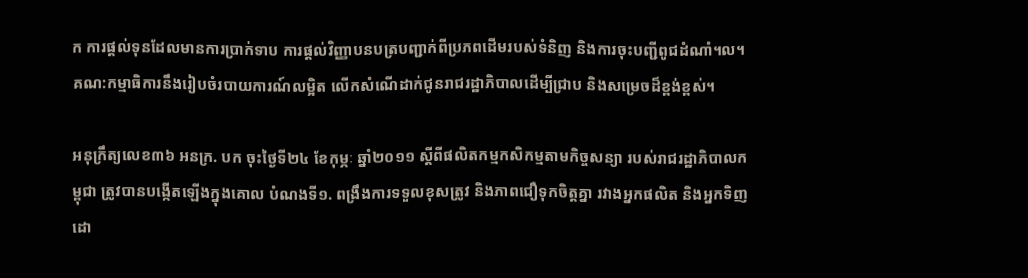ក ការផ្តល់ទុនដែលមានការប្រាក់ទាប ការផ្តល់វិញ្ញាបនបត្របញ្ជាក់ពីប្រភពដើមរបស់ទំនិញ និងការចុះបញ្ជីពូជដំណាំ។ល។ គណ:កម្មាធិការនឹងរៀបចំរបាយការណ៍លម្អិត លើកសំណើដាក់ជូនរាជរដ្ឋាភិបាលដើម្បីជ្រាប និងសម្រេចដ៏ខ្ពង់ខ្ពស់។

អនុក្រឹត្យលេខ៣៦ អនក្រ. បក ចុះថ្ងៃទី២៤ ខែកុម្ភៈ ឆ្នាំ២០១១ ស្តីពីផលិតកម្មកសិកម្មតាមកិច្ចសន្យា របស់រាជរដ្ឋាភិបាលកម្ពុជា ត្រូវបានបង្កើតឡើងក្នុងគោល បំណងទី១. ពង្រឹងការទទួលខុសត្រូវ និងភាពជឿទុកចិត្តគ្នា រវាងអ្នកផលិត និងអ្នកទិញ ដោ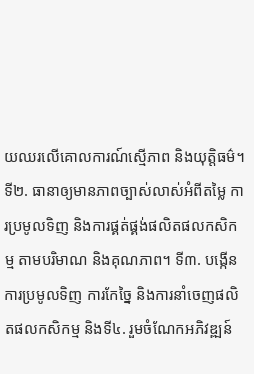យឈរលើគោលការណ៍ស្មើភាព និងយុត្តិធម៌។ ទី២. ធានាឲ្យមានភាពច្បាស់លាស់អំពីតម្លៃ ការប្រមូលទិញ និងការផ្គត់ផ្គង់ផលិតផលកសិកម្ម តាមបរិមាណ និងគុណភាព។ ទី៣. បង្កើនការប្រមូលទិញ ការកែច្នៃ និងការនាំចេញផលិតផលកសិកម្ម និងទី៤. រួមចំណែកអភិវឌ្ឍន៍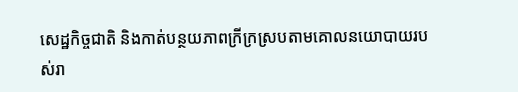សេដ្ឋកិច្ចជាតិ និងកាត់បន្ថយភាពក្រីក្រស្របតាមគោលនយោបាយរបស់រា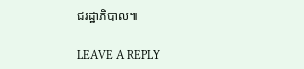ជរដ្ឋាភិបាល៕

LEAVE A REPLY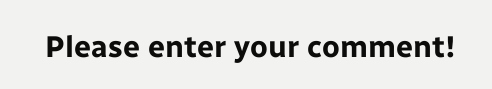Please enter your comment!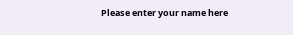Please enter your name here